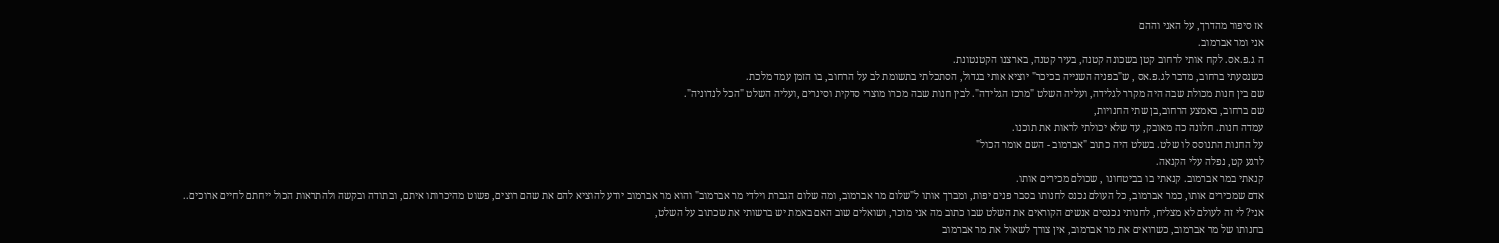אז סיפור מהדרך, על האני וההם
אני ומר אברמוב.
ה ג.פ.אס. לקח אותי לרחוב קטן בשכונה קטנה, בעיר קטנה, בארצנו הקטנטונת.
כשנסעתי ברחוב, מדבר לג.פ.אס , ש"בפניה השנייה בכיכר" יוציא אותי בגדול, הסתכלתי בתשומת לב על הרחוב, בו הזמן עמד מלכת.
שם בין חנות מכולת שבה היה מקרר לגלידה, ועליה השלט "מרכז הגלידה". לבין חנות שבה מכרו מוצרי סדקית וסינרים ,ועליה השלט "הכל לנדוניה".
שם ברחוב, באמצע הרחוב,בן שתי החנויות,
עמדה חנות. חלונה כה מאובק, עד שלא יכולתי לראות את תוכנו.
על החנות התנוסס לו שלט. בשלט היה כתוב "אברמוב - השם אומר הכול"
לרגע קט, נפלה עלי הקנאה.
קנאתי במר אברמוב. קנאתי בו בביטחונו , שכולם מכירים אותו.
אדם שמכירים אותו, כמר אברמוב, כל העולם נכנס לחנותו בסבר פנים יפות, ומברך אותו ל"שלום מר אברמוב, ומה שלום הגברת וילדי מר אברמוב" והוא מר אברמוב יודע להוציא להם את שהם רוצים, פשוט מהיכרותו איתם, ובתודה ובקשה ולהתראות הכול ייחתם לחיים ארוכים..
אני? לי זה לעולם לא מצליח, לחנותי נכנסים אנשים הקוראים את השלט שבו כתוב מה אני מוכר, ושואלים שוב האם באמת יש ברשותי את שכתוב על השלט,
בחנותו של מר אברמוב, כשרואים את מר אברמוב, אין צורך לשאול את מר אברמוב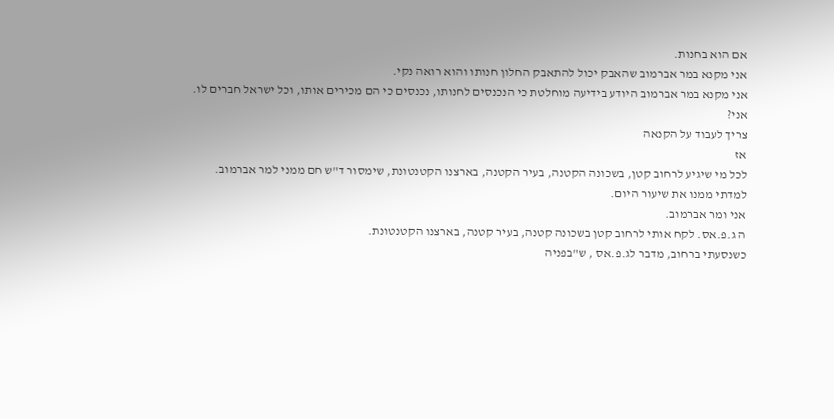אם הוא בחנות.
אני מקנא במר אברמוב שהאבק יכול להתאבק החלון חנותו והוא רואה נקי.
אני מקנא במר אברמוב היודע בידיעה מוחלטת כי הנכנסים לחנותו, נכנסים כי הם מכירים אותו, וכל ישראל חברים לו.
אני?
צריך לעבוד על הקנאה
אז
לכל מי שיגיע לרחוב קטן, בשכונה הקטנה, בעיר הקטנה, בארצנו הקטנטונת, שימסור ד"ש חם ממני למר אברמוב.
למדתי ממנו את שיעור היום.
אני ומר אברמוב.
ה ג.פ.אס. לקח אותי לרחוב קטן בשכונה קטנה, בעיר קטנה, בארצנו הקטנטונת.
כשנסעתי ברחוב, מדבר לג.פ.אס , ש"בפניה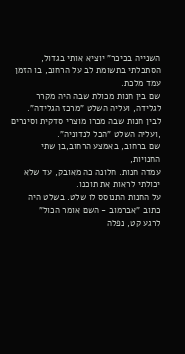השנייה בכיכר" יוציא אותי בגדול, הסתכלתי בתשומת לב על הרחוב, בו הזמן עמד מלכת.
שם בין חנות מכולת שבה היה מקרר לגלידה, ועליה השלט "מרכז הגלידה". לבין חנות שבה מכרו מוצרי סדקית וסינרים ,ועליה השלט "הכל לנדוניה".
שם ברחוב, באמצע הרחוב,בן שתי החנויות,
עמדה חנות. חלונה כה מאובק, עד שלא יכולתי לראות את תוכנו.
על החנות התנוסס לו שלט. בשלט היה כתוב "אברמוב - השם אומר הכול"
לרגע קט, נפלה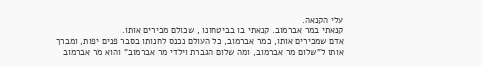עלי הקנאה.
קנאתי במר אברמוב. קנאתי בו בביטחונו , שכולם מכירים אותו.
אדם שמכירים אותו, כמר אברמוב, כל העולם נכנס לחנותו בסבר פנים יפות, ומברך אותו ל"שלום מר אברמוב, ומה שלום הגברת וילדי מר אברמוב" והוא מר אברמוב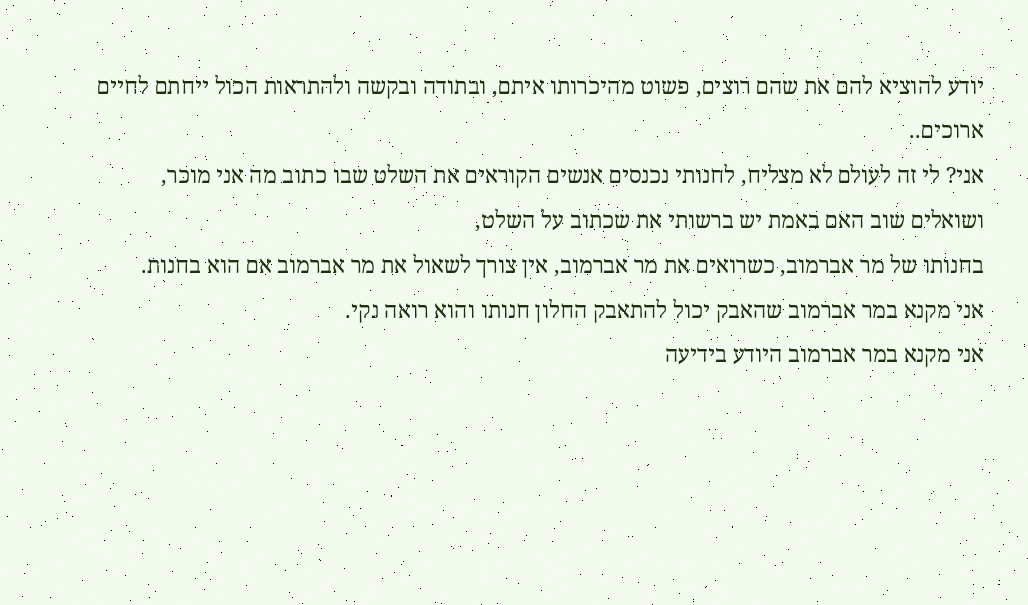יודע להוציא להם את שהם רוצים, פשוט מהיכרותו איתם, ובתודה ובקשה ולהתראות הכול ייחתם לחיים ארוכים..
אני? לי זה לעולם לא מצליח, לחנותי נכנסים אנשים הקוראים את השלט שבו כתוב מה אני מוכר, ושואלים שוב האם באמת יש ברשותי את שכתוב על השלט,
בחנותו של מר אברמוב, כשרואים את מר אברמוב, אין צורך לשאול את מר אברמוב אם הוא בחנות.
אני מקנא במר אברמוב שהאבק יכול להתאבק החלון חנותו והוא רואה נקי.
אני מקנא במר אברמוב היודע בידיעה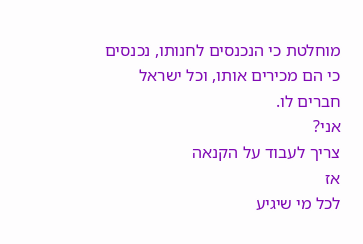מוחלטת כי הנכנסים לחנותו, נכנסים כי הם מכירים אותו, וכל ישראל חברים לו.
אני?
צריך לעבוד על הקנאה
אז
לכל מי שיגיע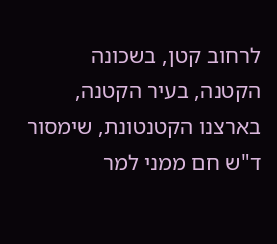לרחוב קטן, בשכונה הקטנה, בעיר הקטנה, בארצנו הקטנטונת, שימסור ד"ש חם ממני למר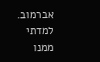אברמוב.
למדתי ממנו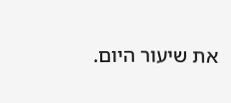את שיעור היום.